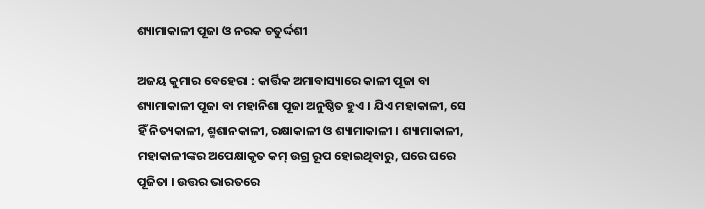ଶ୍ୟାମାକାଳୀ ପୂଜା ଓ ନରକ ଚତୁର୍ଦ୍ଦଶୀ

ଅଜୟ କୁମାର ବେହେରା : କାର୍ତ୍ତିକ ଅମାବାସ୍ୟାରେ କାଳୀ ପୂଜା ବା ଶ୍ୟାମାକାଳୀ ପୂଜା ବା ମହାନିଶା ପୂଜା ଅନୁଷ୍ଠିତ ହୁଏ । ଯିଏ ମହାକାଳୀ, ସେ ହିଁ ନିତ୍ୟକାଳୀ, ଶ୍ମଶାନକାଳୀ, ରକ୍ଷାକାଳୀ ଓ ଶ୍ୟାମାକାଳୀ । ଶ୍ୟାମାକାଳୀ, ମହାକାଳୀଙ୍କର ଅପେକ୍ଷାକୃତ କମ୍‌ ଉଗ୍ର ରୂପ ହୋଇଥିବାରୁ, ଘରେ ଘରେ ପୂଜିତା । ଉତ୍ତର ଭାରତରେ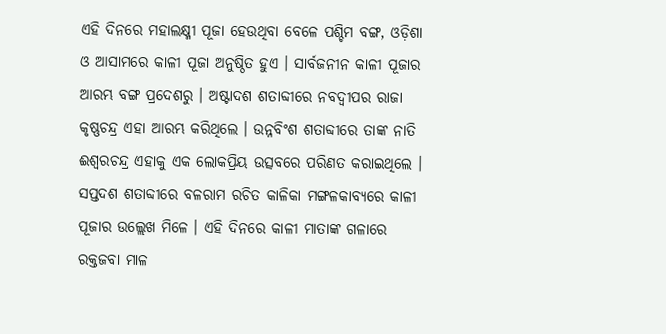ଏହି ଦିନରେ ମହାଲକ୍ଷ୍ମୀ ପୂଜା ହେଉଥିବା ବେଳେ ପଶ୍ଚିମ ବଙ୍ଗ, ଓଡ଼ିଶା ଓ ଆସାମରେ କାଳୀ ପୂଜା ଅନୁଷ୍ଠିତ ହୁଏ । ସାର୍ବଜନୀନ କାଳୀ ପୂଜାର ଆରମ୍ଭ ବଙ୍ଗ ପ୍ରଦେଶରୁ । ଅଷ୍ଟାଦଶ ଶତାବ୍ଦୀରେ ନବଦ୍ୱୀପର ରାଜା କୃଷ୍ଣଚନ୍ଦ୍ର ଏହା ଆରମ୍ଭ କରିଥିଲେ । ଉନ୍ନବିଂଶ ଶତାବ୍ଦୀରେ ତାଙ୍କ ନାତି ଈଶ୍ୱରଚନ୍ଦ୍ର ଏହାକୁ ଏକ ଲୋକପ୍ରିୟ ଉତ୍ସବରେ ପରିଣତ କରାଇଥିଲେ । ସପ୍ତଦଶ ଶତାବ୍ଦୀରେ ବଳରାମ ରଚିତ କାଳିକା ମଙ୍ଗଳକାବ୍ୟରେ କାଳୀ ପୂଜାର ଉଲ୍ଲେଖ ମିଳେ । ଏହି ଦିନରେ କାଳୀ ମାତାଙ୍କ ଗଳାରେ ରକ୍ତଜବା ମାଳ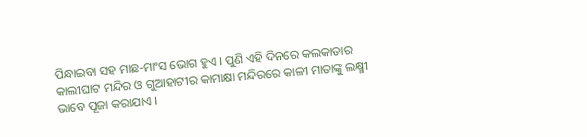ପିନ୍ଧାଇବା ସହ ମାଛ-ମାଂସ ଭୋଗ ହୁଏ । ପୁଣି ଏହି ଦିନରେ କଲକାତାର କାଲୀଘାଟ ମନ୍ଦିର ଓ ଗୁଆହାଟୀର କାମାକ୍ଷା ମନ୍ଦିରରେ କାଳୀ ମାତାଙ୍କୁ ଲକ୍ଷ୍ମୀ ଭାବେ ପୂଜା କରାଯାଏ ।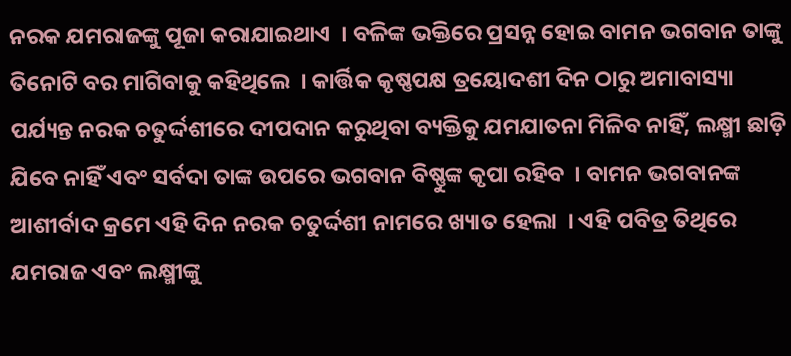ନରକ ଯମରାଜଙ୍କୁ ପୂଜା କରାଯାଇଥାଏ  । ବଳିଙ୍କ ଭକ୍ତିରେ ପ୍ରସନ୍ନ ହୋଇ ବାମନ ଭଗବାନ ତାଙ୍କୁ ତିନୋଟି ବର ମାଗିବାକୁ କହିଥିଲେ  । କାର୍ତ୍ତିକ କୃଷ୍ଣପକ୍ଷ ତ୍ରୟୋଦଶୀ ଦିନ ଠାରୁ ଅମାବାସ୍ୟା ପର୍ଯ୍ୟନ୍ତ ନରକ ଚତୁର୍ଦ୍ଦଶୀରେ ଦୀପଦାନ କରୁଥିବା ବ୍ୟକ୍ତିକୁ ଯମଯାତନା ମିଳିବ ନାହିଁ, ଲକ୍ଷ୍ମୀ ଛାଡ଼ି ଯିବେ ନାହିଁ ଏବଂ ସର୍ବଦା ତାଙ୍କ ଉପରେ ଭଗବାନ ବିଷ୍ଣୁଙ୍କ କୃପା ରହିବ  । ବାମନ ଭଗବାନଙ୍କ ଆଶୀର୍ବାଦ କ୍ରମେ ଏହି ଦିନ ନରକ ଚତୁର୍ଦ୍ଦଶୀ ନାମରେ ଖ୍ୟାତ ହେଲା  । ଏହି ପବିତ୍ର ତିଥିରେ ଯମରାଜ ଏବଂ ଲକ୍ଷ୍ମୀଙ୍କୁ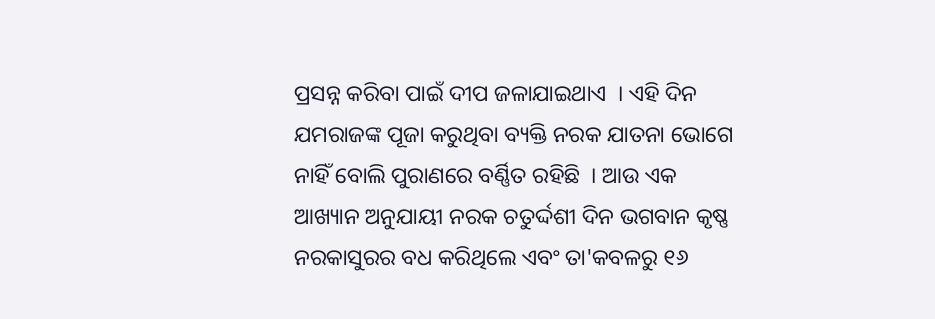ପ୍ରସନ୍ନ କରିବା ପାଇଁ ଦୀପ ଜଳାଯାଇଥାଏ  । ଏହି ଦିନ ଯମରାଜଙ୍କ ପୂଜା କରୁଥିବା ବ୍ୟକ୍ତି ନରକ ଯାତନା ଭୋଗେ ନାହିଁ ବୋଲି ପୁରାଣରେ ବର୍ଣ୍ଣିତ ରହିଛି  । ଆଉ ଏକ ଆଖ୍ୟାନ ଅନୁଯାୟୀ ନରକ ଚତୁର୍ଦ୍ଦଶୀ ଦିନ ଭଗବାନ କୃଷ୍ଣ ନରକାସୁରର ବଧ କରିଥିଲେ ଏବଂ ତା'କବଳରୁ ୧୬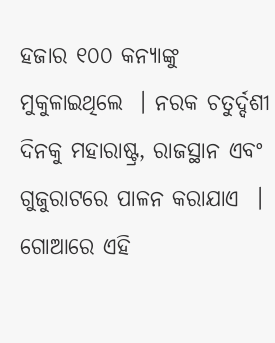ହଜାର ୧୦୦ କନ୍ୟାଙ୍କୁ ମୁକୁଳାଇଥିଲେ  । ନରକ ଚତୁର୍ଦ୍ଦଶୀ ଦିନକୁ ମହାରାଷ୍ଟ୍ର, ରାଜସ୍ଥାନ ଏବଂ ଗୁଜୁରାଟରେ ପାଳନ କରାଯାଏ  । ଗୋଆରେ ଏହି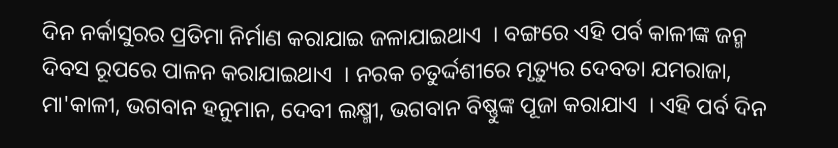ଦିନ ନର୍କାସୁରର ପ୍ରତିମା ନିର୍ମାଣ କରାଯାଇ ଜଳାଯାଇଥାଏ  । ବଙ୍ଗରେ ଏହି ପର୍ବ କାଳୀଙ୍କ ଜନ୍ମ ଦିବସ ରୂପରେ ପାଳନ କରାଯାଇଥାଏ  । ନରକ ଚତୁର୍ଦ୍ଦଶୀରେ ମୃତ୍ୟୁର ଦେବତା ଯମରାଜା, ମା'କାଳୀ, ଭଗବାନ ହନୁମାନ, ଦେବୀ ଲକ୍ଷ୍ମୀ, ଭଗବାନ ବିଷ୍ଣୁଙ୍କ ପୂଜା କରାଯାଏ  । ଏହି ପର୍ବ ଦିନ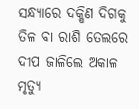ସନ୍ଧ୍ୟାରେ ଦକ୍ଷିଣ ଦିଗକୁ ତିଳ ବା ରାଶି ତେଲରେ ଦୀପ ଜାଳିଲେ ଅକାଳ ମୃତ୍ୟୁ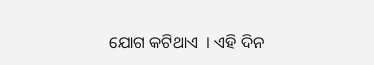ଯୋଗ କଟିଥାଏ  । ଏହି ଦିନ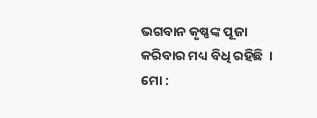ଭଗବାନ କୃଷ୍ଣଙ୍କ ପୂଜା କରିବାର ମଧ୍ୟ ବିଧି ରହିଛି  ।
ମୋ :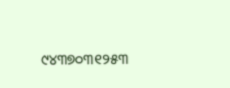୯୪୩୭୦୩୧୨୫୩